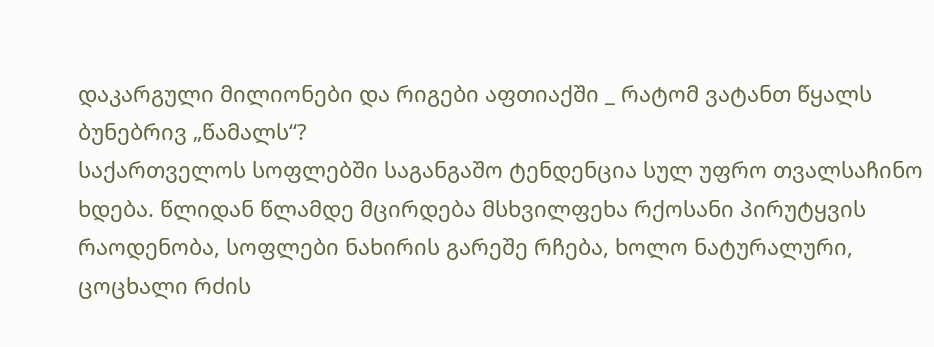დაკარგული მილიონები და რიგები აფთიაქში _ რატომ ვატანთ წყალს ბუნებრივ „წამალს“?
საქართველოს სოფლებში საგანგაშო ტენდენცია სულ უფრო თვალსაჩინო ხდება. წლიდან წლამდე მცირდება მსხვილფეხა რქოსანი პირუტყვის რაოდენობა, სოფლები ნახირის გარეშე რჩება, ხოლო ნატურალური, ცოცხალი რძის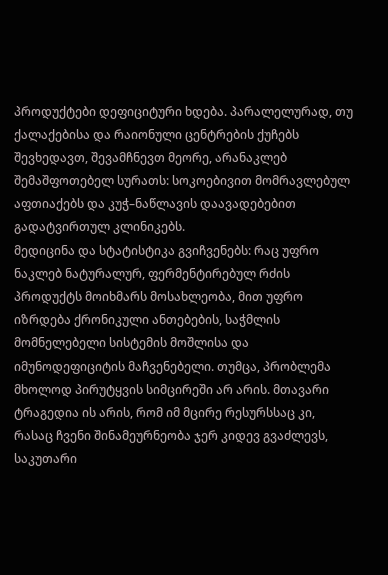პროდუქტები დეფიციტური ხდება. პარალელურად, თუ ქალაქებისა და რაიონული ცენტრების ქუჩებს შევხედავთ, შევამჩნევთ მეორე, არანაკლებ შემაშფოთებელ სურათს: სოკოებივით მომრავლებულ აფთიაქებს და კუჭ–ნაწლავის დაავადებებით გადატვირთულ კლინიკებს.
მედიცინა და სტატისტიკა გვიჩვენებს: რაც უფრო ნაკლებ ნატურალურ, ფერმენტირებულ რძის პროდუქტს მოიხმარს მოსახლეობა, მით უფრო იზრდება ქრონიკული ანთებების, საჭმლის მომნელებელი სისტემის მოშლისა და იმუნოდეფიციტის მაჩვენებელი. თუმცა, პრობლემა მხოლოდ პირუტყვის სიმცირეში არ არის. მთავარი ტრაგედია ის არის, რომ იმ მცირე რესურსსაც კი, რასაც ჩვენი შინამეურნეობა ჯერ კიდევ გვაძლევს, საკუთარი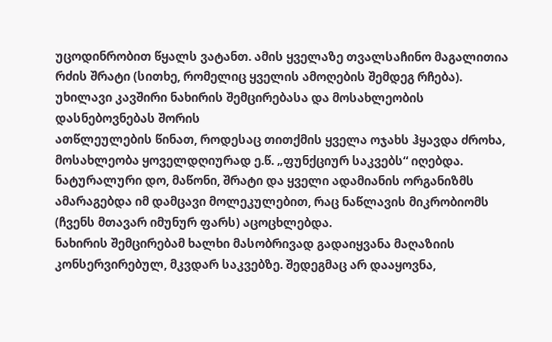უცოდინრობით წყალს ვატანთ. ამის ყველაზე თვალსაჩინო მაგალითია რძის შრატი (სითხე, რომელიც ყველის ამოღების შემდეგ რჩება).
უხილავი კავშირი ნახირის შემცირებასა და მოსახლეობის დასნებოვნებას შორის
ათწლეულების წინათ, როდესაც თითქმის ყველა ოჯახს ჰყავდა ძროხა, მოსახლეობა ყოველდღიურად ე.წ. „ფუნქციურ საკვებს“ იღებდა. ნატურალური დო, მაწონი, შრატი და ყველი ადამიანის ორგანიზმს ამარაგებდა იმ დამცავი მოლეკულებით, რაც ნაწლავის მიკრობიომს (ჩვენს მთავარ იმუნურ ფარს) აცოცხლებდა.
ნახირის შემცირებამ ხალხი მასობრივად გადაიყვანა მაღაზიის კონსერვირებულ, მკვდარ საკვებზე. შედეგმაც არ დააყოვნა,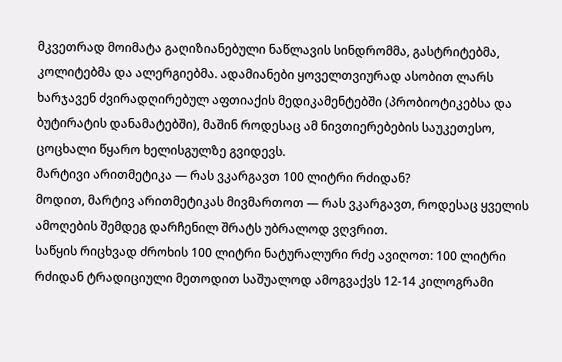მკვეთრად მოიმატა გაღიზიანებული ნაწლავის სინდრომმა, გასტრიტებმა, კოლიტებმა და ალერგიებმა. ადამიანები ყოველთვიურად ასობით ლარს ხარჯავენ ძვირადღირებულ აფთიაქის მედიკამენტებში (პრობიოტიკებსა და ბუტირატის დანამატებში), მაშინ როდესაც ამ ნივთიერებების საუკეთესო, ცოცხალი წყარო ხელისგულზე გვიდევს.
მარტივი არითმეტიკა — რას ვკარგავთ 100 ლიტრი რძიდან?
მოდით, მარტივ არითმეტიკას მივმართოთ — რას ვკარგავთ, როდესაც ყველის ამოღების შემდეგ დარჩენილ შრატს უბრალოდ ვღვრით.
საწყის რიცხვად ძროხის 100 ლიტრი ნატურალური რძე ავიღოთ: 100 ლიტრი რძიდან ტრადიციული მეთოდით საშუალოდ ამოგვაქვს 12-14 კილოგრამი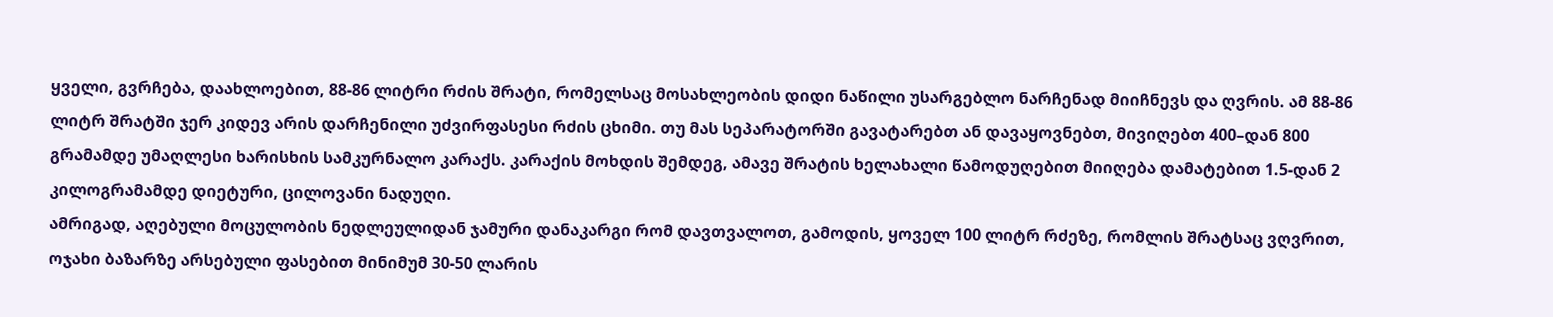ყველი, გვრჩება, დაახლოებით, 88-86 ლიტრი რძის შრატი, რომელსაც მოსახლეობის დიდი ნაწილი უსარგებლო ნარჩენად მიიჩნევს და ღვრის. ამ 88-86 ლიტრ შრატში ჯერ კიდევ არის დარჩენილი უძვირფასესი რძის ცხიმი. თუ მას სეპარატორში გავატარებთ ან დავაყოვნებთ, მივიღებთ 400–დან 800 გრამამდე უმაღლესი ხარისხის სამკურნალო კარაქს. კარაქის მოხდის შემდეგ, ამავე შრატის ხელახალი წამოდუღებით მიიღება დამატებით 1.5-დან 2 კილოგრამამდე დიეტური, ცილოვანი ნადუღი.
ამრიგად, აღებული მოცულობის ნედლეულიდან ჯამური დანაკარგი რომ დავთვალოთ, გამოდის, ყოველ 100 ლიტრ რძეზე, რომლის შრატსაც ვღვრით, ოჯახი ბაზარზე არსებული ფასებით მინიმუმ 30-50 ლარის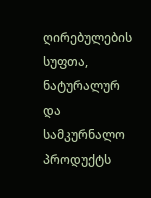ღირებულების სუფთა, ნატურალურ და სამკურნალო პროდუქტს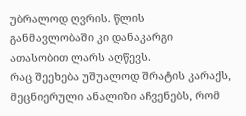უბრალოდ ღვრის. წლის განმავლობაში კი დანაკარგი ათასობით ლარს აღწევს.
რაც შეეხება უშუალოდ შრატის კარაქს, მეცნიერული ანალიზი აჩვენებს, რომ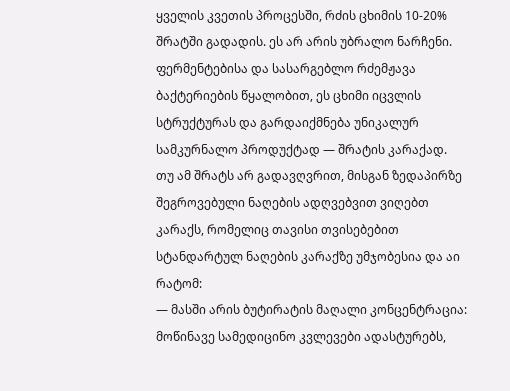ყველის კვეთის პროცესში, რძის ცხიმის 10-20% შრატში გადადის. ეს არ არის უბრალო ნარჩენი. ფერმენტებისა და სასარგებლო რძემჟავა ბაქტერიების წყალობით, ეს ცხიმი იცვლის სტრუქტურას და გარდაიქმნება უნიკალურ სამკურნალო პროდუქტად — შრატის კარაქად.
თუ ამ შრატს არ გადავღვრით, მისგან ზედაპირზე შეგროვებული ნაღების ადღვებვით ვიღებთ კარაქს, რომელიც თავისი თვისებებით სტანდარტულ ნაღების კარაქზე უმჯობესია და აი რატომ:
— მასში არის ბუტირატის მაღალი კონცენტრაცია: მოწინავე სამედიცინო კვლევები ადასტურებს,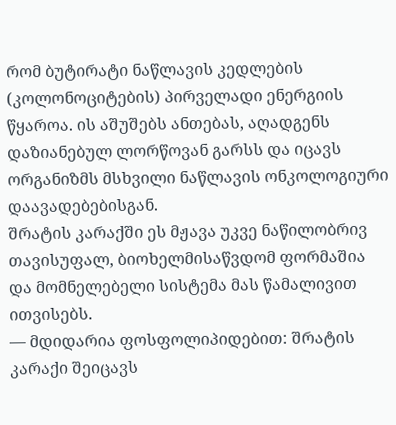რომ ბუტირატი ნაწლავის კედლების (კოლონოციტების) პირველადი ენერგიის წყაროა. ის აშუშებს ანთებას, აღადგენს დაზიანებულ ლორწოვან გარსს და იცავს ორგანიზმს მსხვილი ნაწლავის ონკოლოგიური დაავადებებისგან.
შრატის კარაქში ეს მჟავა უკვე ნაწილობრივ თავისუფალ, ბიოხელმისაწვდომ ფორმაშია და მომნელებელი სისტემა მას წამალივით ითვისებს.
— მდიდარია ფოსფოლიპიდებით: შრატის კარაქი შეიცავს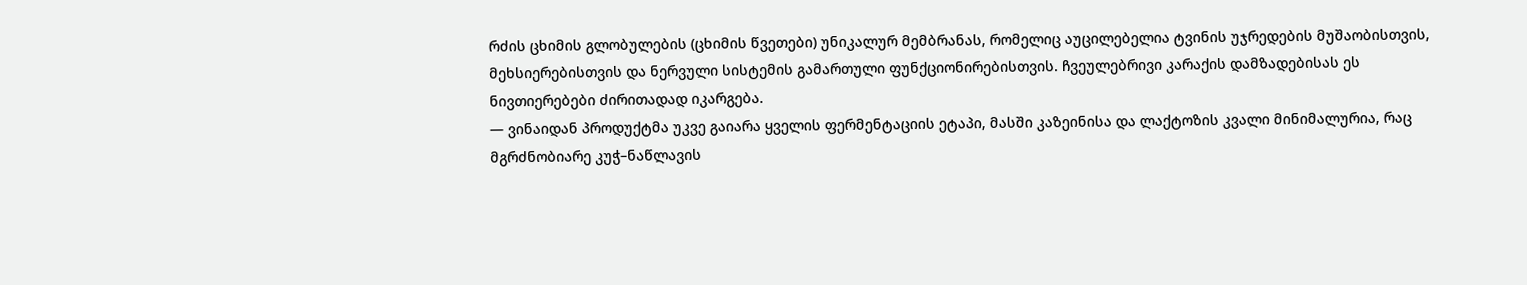რძის ცხიმის გლობულების (ცხიმის წვეთები) უნიკალურ მემბრანას, რომელიც აუცილებელია ტვინის უჯრედების მუშაობისთვის, მეხსიერებისთვის და ნერვული სისტემის გამართული ფუნქციონირებისთვის. ჩვეულებრივი კარაქის დამზადებისას ეს ნივთიერებები ძირითადად იკარგება.
— ვინაიდან პროდუქტმა უკვე გაიარა ყველის ფერმენტაციის ეტაპი, მასში კაზეინისა და ლაქტოზის კვალი მინიმალურია, რაც მგრძნობიარე კუჭ–ნაწლავის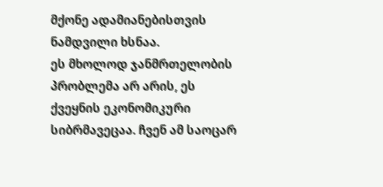მქონე ადამიანებისთვის ნამდვილი ხსნაა.
ეს მხოლოდ ჯანმრთელობის პრობლემა არ არის, ეს ქვეყნის ეკონომიკური სიბრმავეცაა. ჩვენ ამ საოცარ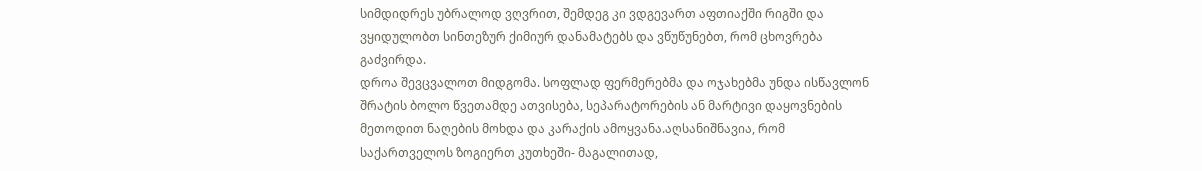სიმდიდრეს უბრალოდ ვღვრით, შემდეგ კი ვდგევართ აფთიაქში რიგში და ვყიდულობთ სინთეზურ ქიმიურ დანამატებს და ვწუწუნებთ, რომ ცხოვრება გაძვირდა.
დროა შევცვალოთ მიდგომა. სოფლად ფერმერებმა და ოჯახებმა უნდა ისწავლონ შრატის ბოლო წვეთამდე ათვისება, სეპარატორების ან მარტივი დაყოვნების მეთოდით ნაღების მოხდა და კარაქის ამოყვანა.აღსანიშნავია, რომ საქართველოს ზოგიერთ კუთხეში- მაგალითად,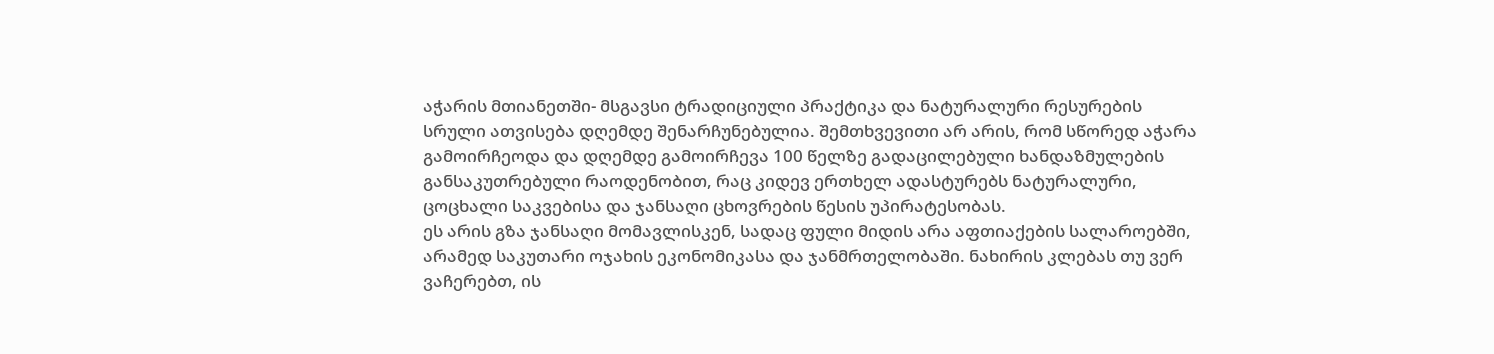აჭარის მთიანეთში- მსგავსი ტრადიციული პრაქტიკა და ნატურალური რესურების სრული ათვისება დღემდე შენარჩუნებულია. შემთხვევითი არ არის, რომ სწორედ აჭარა გამოირჩეოდა და დღემდე გამოირჩევა 100 წელზე გადაცილებული ხანდაზმულების განსაკუთრებული რაოდენობით, რაც კიდევ ერთხელ ადასტურებს ნატურალური, ცოცხალი საკვებისა და ჯანსაღი ცხოვრების წესის უპირატესობას.
ეს არის გზა ჯანსაღი მომავლისკენ, სადაც ფული მიდის არა აფთიაქების სალაროებში, არამედ საკუთარი ოჯახის ეკონომიკასა და ჯანმრთელობაში. ნახირის კლებას თუ ვერ ვაჩერებთ, ის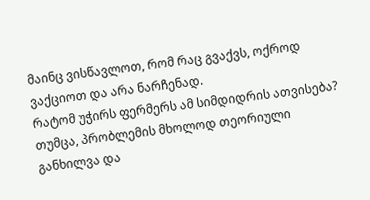მაინც ვისწავლოთ, რომ რაც გვაქვს, ოქროდ ვაქციოთ და არა ნარჩენად.
რატომ უჭირს ფერმერს ამ სიმდიდრის ათვისება?
თუმცა, პრობლემის მხოლოდ თეორიული განხილვა და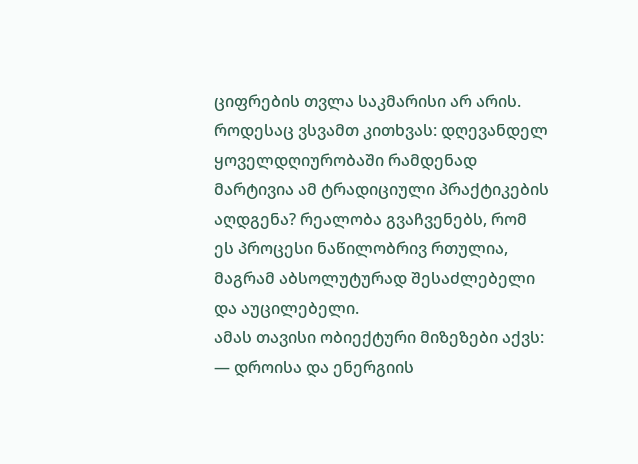ციფრების თვლა საკმარისი არ არის. როდესაც ვსვამთ კითხვას: დღევანდელ ყოველდღიურობაში რამდენად მარტივია ამ ტრადიციული პრაქტიკების აღდგენა? რეალობა გვაჩვენებს, რომ ეს პროცესი ნაწილობრივ რთულია, მაგრამ აბსოლუტურად შესაძლებელი და აუცილებელი.
ამას თავისი ობიექტური მიზეზები აქვს:
— დროისა და ენერგიის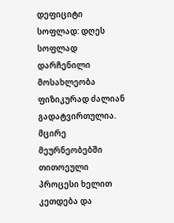დეფიციტი სოფლად: დღეს სოფლად დარჩენილი მოსახლეობა ფიზიკურად ძალიან გადატვირთულია. მცირე მეურნეობებში თითოეული პროცესი ხელით კეთდება და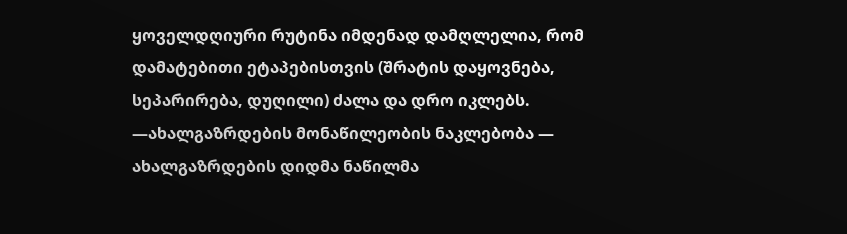ყოველდღიური რუტინა იმდენად დამღლელია, რომ დამატებითი ეტაპებისთვის (შრატის დაყოვნება, სეპარირება, დუღილი) ძალა და დრო იკლებს.
—ახალგაზრდების მონაწილეობის ნაკლებობა — ახალგაზრდების დიდმა ნაწილმა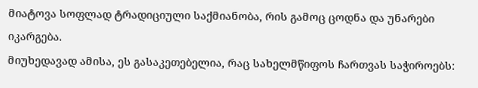მიატოვა სოფლად ტრადიციული საქმიანობა, რის გამოც ცოდნა და უნარები იკარგება.
მიუხედავად ამისა, ეს გასაკეთებელია, რაც სახელმწიფოს ჩართვას საჭიროებს: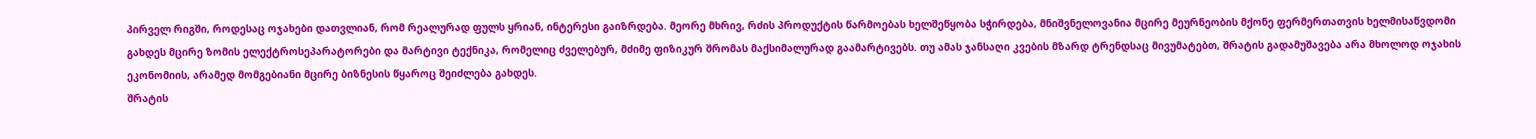პირველ რიგში, როდესაც ოჯახები დათვლიან, რომ რეალურად ფულს ყრიან, ინტერესი გაიზრდება. მეორე მხრივ, რძის პროდუქტის წარმოებას ხელშეწყობა სჭირდება, მნიშვნელოვანია მცირე მეურნეობის მქონე ფერმერთათვის ხელმისაწვდომი გახდეს მცირე ზომის ელექტროსეპარატორები და მარტივი ტექნიკა, რომელიც ძველებურ, მძიმე ფიზიკურ შრომას მაქსიმალურად გაამარტივებს. თუ ამას ჯანსაღი კვების მზარდ ტრენდსაც მივუმატებთ, შრატის გადამუშავება არა მხოლოდ ოჯახის ეკონომიის, არამედ მომგებიანი მცირე ბიზნესის წყაროც შეიძლება გახდეს.
შრატის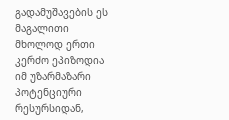გადამუშავების ეს მაგალითი მხოლოდ ერთი კერძო ეპიზოდია იმ უზარმაზარი პოტენციური რესურსიდან,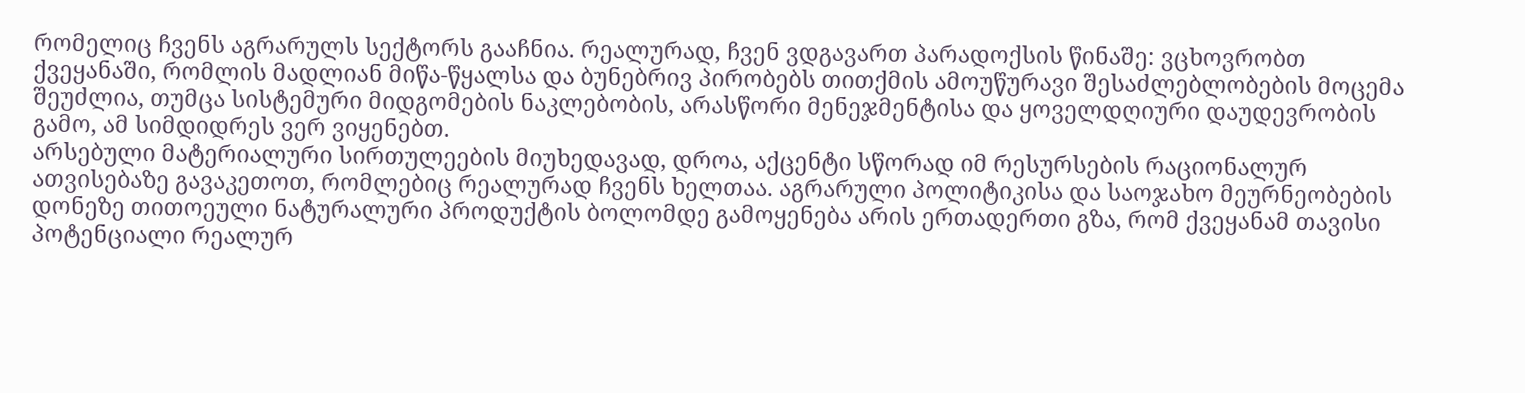რომელიც ჩვენს აგრარულს სექტორს გააჩნია. რეალურად, ჩვენ ვდგავართ პარადოქსის წინაშე: ვცხოვრობთ ქვეყანაში, რომლის მადლიან მიწა-წყალსა და ბუნებრივ პირობებს თითქმის ამოუწურავი შესაძლებლობების მოცემა შეუძლია, თუმცა სისტემური მიდგომების ნაკლებობის, არასწორი მენეჯმენტისა და ყოველდღიური დაუდევრობის გამო, ამ სიმდიდრეს ვერ ვიყენებთ.
არსებული მატერიალური სირთულეების მიუხედავად, დროა, აქცენტი სწორად იმ რესურსების რაციონალურ ათვისებაზე გავაკეთოთ, რომლებიც რეალურად ჩვენს ხელთაა. აგრარული პოლიტიკისა და საოჯახო მეურნეობების დონეზე თითოეული ნატურალური პროდუქტის ბოლომდე გამოყენება არის ერთადერთი გზა, რომ ქვეყანამ თავისი პოტენციალი რეალურ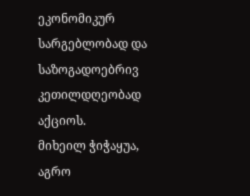ეკონომიკურ სარგებლობად და საზოგადოებრივ კეთილდღეობად აქციოს.
მიხეილ ჭიჭაყუა, აგრო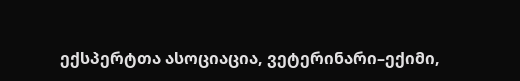ექსპერტთა ასოციაცია, ვეტერინარი–ექიმი,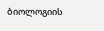ბიოლოგიის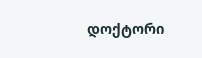დოქტორი